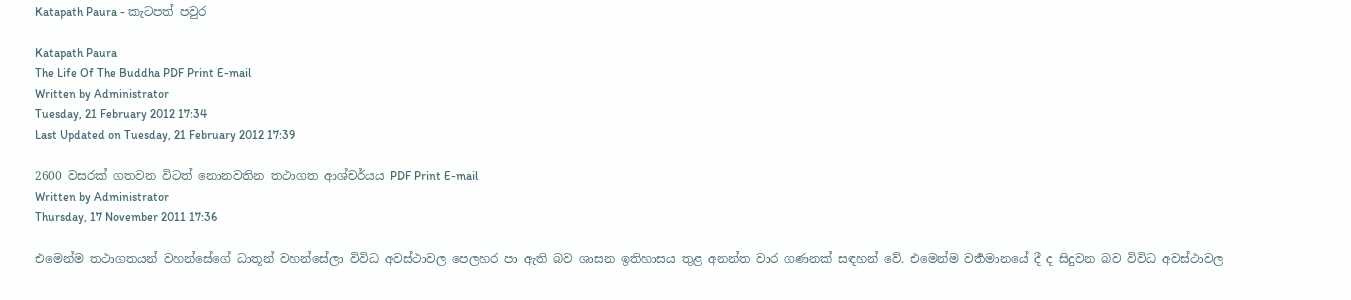Katapath Paura - කැටපත් පවුර

Katapath Paura
The Life Of The Buddha PDF Print E-mail
Written by Administrator
Tuesday, 21 February 2012 17:34
Last Updated on Tuesday, 21 February 2012 17:39

2600 වසරක් ගතවන විටත් නොනවතින තථාගත ආශ්චර්යය PDF Print E-mail
Written by Administrator
Thursday, 17 November 2011 17:36

එමෙන්ම තථාගතයන් වහන්සේගේ ධාතූන් වහන්සේලා විවිධ අවස්ථාවල පෙලහර පා ඇති බව ශාසන ඉතිහාසය තුළ අනන්ත වාර ගණනක් සඳහන් වේ. එමෙන්ම වර්‍තමානයේ දී ද සිදුවන බව විවිධ අවස්ථාවල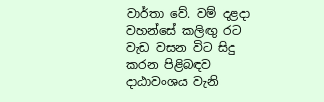වාර්තා වේ. වම් දළදා වහන්සේ කලිඟු රට වැඩ වසන විට සිදු කරන පිළිබඳව දාඨාවංශය වැනි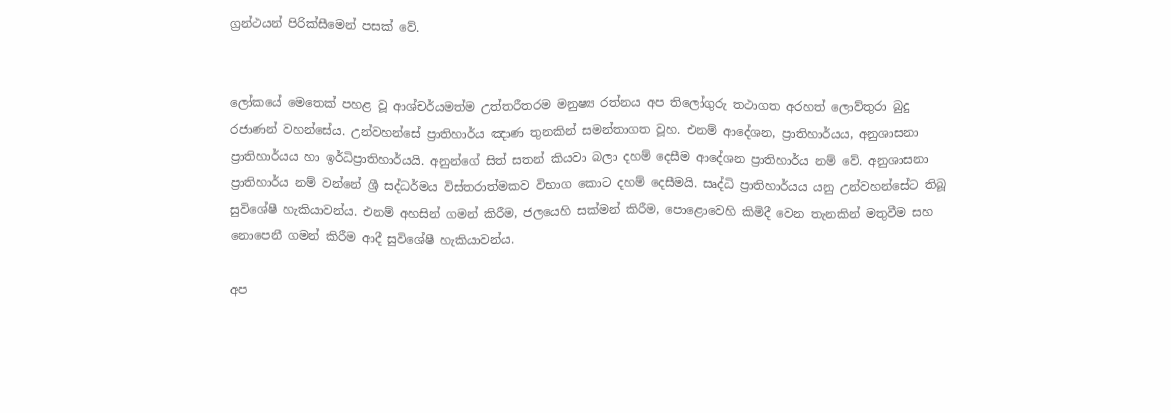ග්‍රන්ථයන් පිරික්සීමෙන් පසක් වේ.


ලෝකයේ මෙතෙක් පහළ වූ ආශ්චර්යමත්ම උත්තරීතරම මනුෂ්‍ය රත්නය අප තිලෝගුරු තථාගත අරහත් ලොව්තුරා බුදු රජාණන් වහන්සේය. උන්වහන්සේ ප්‍රාතිහාර්ය ඤාණ තුනකින් සමන්තාගත වූහ. එනම් ආදේශන, ප්‍රාතිහාර්යය, අනුශාසනා ප්‍රාතිහාර්යය හා ඉර්ධිප්‍රාතිහාර්යයි. අනුන්ගේ සිත් සතන් කියවා බලා දහම් දෙසීම ආදේශන ප්‍රාතිහාර්ය නම් වේ. අනුශාසනා ප්‍රාතිහාර්ය නම් වන්නේ ශ්‍රී සද්ධර්මය විස්තරාත්මකව විභාග කොට දහම් දෙසීමයි. සෘද්ධි ප්‍රාතිහාර්යය යනු උන්වහන්සේට තිබූ සුවිශේෂී හැකියාවන්ය. එනම් අහසින් ගමන් කිරීම, ජලයෙහි සක්මන් කිරීම, පොළොවෙහි කිමිදී වෙන තැනකින් මතුවීම සහ නොපෙනී ගමන් කිරීම ආදී සුවිශේෂී හැකියාවන්ය.

අප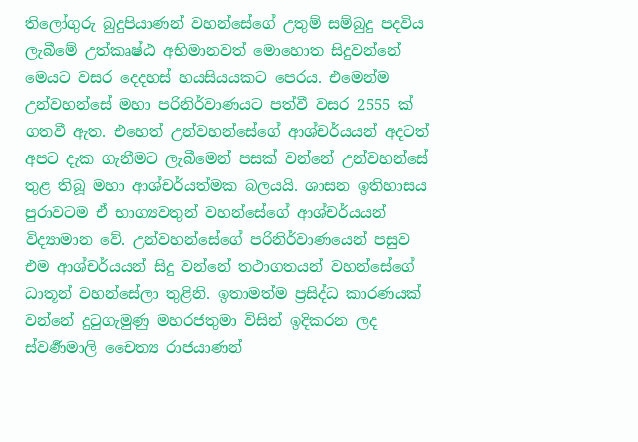තිලෝගුරු බුදුපියාණන් වහන්සේගේ උතුම් සම්බුදු පදවිය ලැබීමේ උත්කෘෂ්ඨ අභිමානවත් මොහොත සිදුවන්නේ මෙයට වසර දෙදහස් හයසියයකට පෙරය. එමෙන්ම උන්වහන්සේ මහා පරිනිර්වාණයට පත්වී වසර 2555 ක් ගතවී ඇත. එහෙත් උන්වහන්සේගේ ආශ්චර්යයන් අදටත් අපට දැක ගැනීමට ලැබීමෙන් පසක් වන්නේ උන්වහන්සේ තුළ තිබූ මහා ආශ්චර්යත්මක බලයයි. ශාසන ඉතිහාසය පුරාවටම ඒ භාග්‍යවතුන් වහන්සේගේ ආශ්චර්යයන් විද්‍යාමාන වේ. උන්වහන්සේගේ පරිනිර්වාණයෙන් පසුව එම ආශ්චර්යයන් සිදු වන්නේ තථාගතයන් වහන්සේගේ ධාතූන් වහන්සේලා තුළිනි. ඉතාමත්ම ප්‍රසිද්ධ කාරණයක් වන්නේ දුටුගැමුණු මහරජතුමා විසින් ඉදිකරන ලද ස්වර්‍ණමාලි චෛත්‍ය රාජයාණන්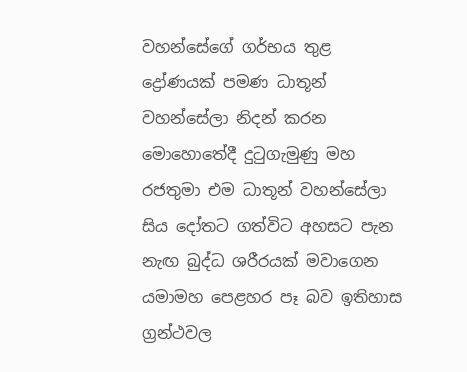වහන්සේගේ ගර්භය තුළ ද්‍රෝණයක් පමණ ධාතූන් වහන්සේලා නිදන් කරන මොහොතේදී දුටුගැමුණු මහ රජතුමා එම ධාතූන් වහන්සේලා සිය දෝතට ගත්විට අහසට පැන නැඟ බුද්ධ ශරීරයක් මවාගෙන යමාමහ පෙළහර පෑ බව ඉතිහාස ග්‍රන්ථවල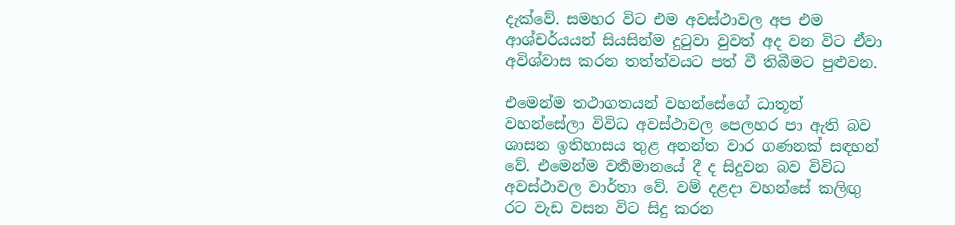දැක්වේ. සමහර විට එම අවස්ථාවල අප එම ආශ්චර්යයන් සියසින්ම දුටුවා වුවත් අද වන විට ඒවා අවිශ්වාස කරන තත්ත්වයට පත් වී තිබීමට පුළුවන.

එමෙන්ම තථාගතයන් වහන්සේගේ ධාතූන් වහන්සේලා විවිධ අවස්ථාවල පෙලහර පා ඇති බව ශාසන ඉතිහාසය තුළ අනන්ත වාර ගණනක් සඳහන් වේ. එමෙන්ම වර්‍තමානයේ දී ද සිදුවන බව විවිධ අවස්ථාවල වාර්තා වේ. වම් දළදා වහන්සේ කලිඟු රට වැඩ වසන විට සිදු කරන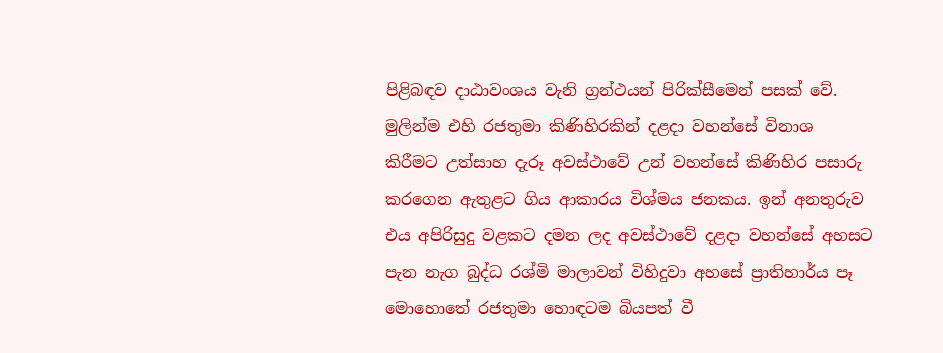පිළිබඳව දාඨාවංශය වැනි ග්‍රන්ථයන් පිරික්සීමෙන් පසක් වේ. මුලින්ම එහි රජතුමා කිණිහිරකින් දළදා වහන්සේ විනාශ කිරීමට උත්සාහ දැරූ අවස්ථාවේ උන් වහන්සේ කිණිහිර පසාරු කරගෙන ඇතුළට ගිය ආකාරය විශ්මය ජනකය. ඉන් අනතුරුව එය අපිරිසුදු වළකට දමන ලද අවස්ථාවේ දළදා වහන්සේ අහසට පැන නැග බුද්ධ රශ්මි මාලාවන් විහිදුවා අහසේ ප්‍රාතිහාර්ය පෑ මොහොතේ රජතුමා හොඳටම බියපත් වී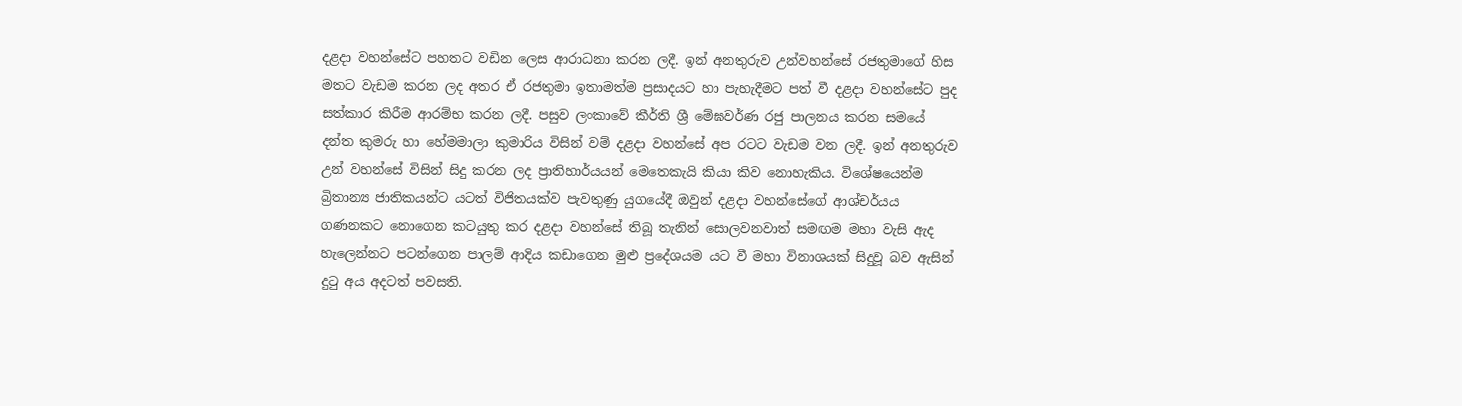දළදා වහන්සේට පහතට වඩින ලෙස ආරාධනා කරන ලදී. ඉන් අනතුරුව උන්වහන්සේ රජතුමාගේ හිස මතට වැඩම කරන ලද අතර ඒ රජතුමා ඉතාමත්ම ප්‍රසාදයට හා පැහැදීමට පත් වී දළදා වහන්සේට පුද සත්කාර කිරීම ආරම්භ කරන ලදී. පසුව ලංකාවේ කීර්ති ශ්‍රී මේඝවර්ණ රජු පාලනය කරන සමයේ දන්ත කුමරු හා හේමමාලා කුමාරිය විසින් වම් දළදා වහන්සේ අප රටට වැඩම වන ලදී. ඉන් අනතුරුව උන් වහන්සේ විසින් සිදු කරන ලද ප්‍රාතිහාර්යයන් මෙතෙකැයි කියා කිව නොහැකිය. විශේෂයෙන්ම බ්‍රිතාන්‍ය ජාතිකයන්ට යටත් විජිතයක්ව පැවතුණු යුගයේදී ඔවුන් දළදා වහන්සේගේ ආශ්චර්යය ගණනකට නොගෙන කටයුතු කර දළදා වහන්සේ තිබූ තැනින් සොලවනවාත් සමඟම මහා වැසි ඇද හැලෙන්නට පටන්ගෙන පාලම් ආදිය කඩාගෙන මුළු ප්‍රදේශයම යට වී මහා විනාශයක් සිදුවූ බව ඇසින් දුටු අය අදටත් පවසති.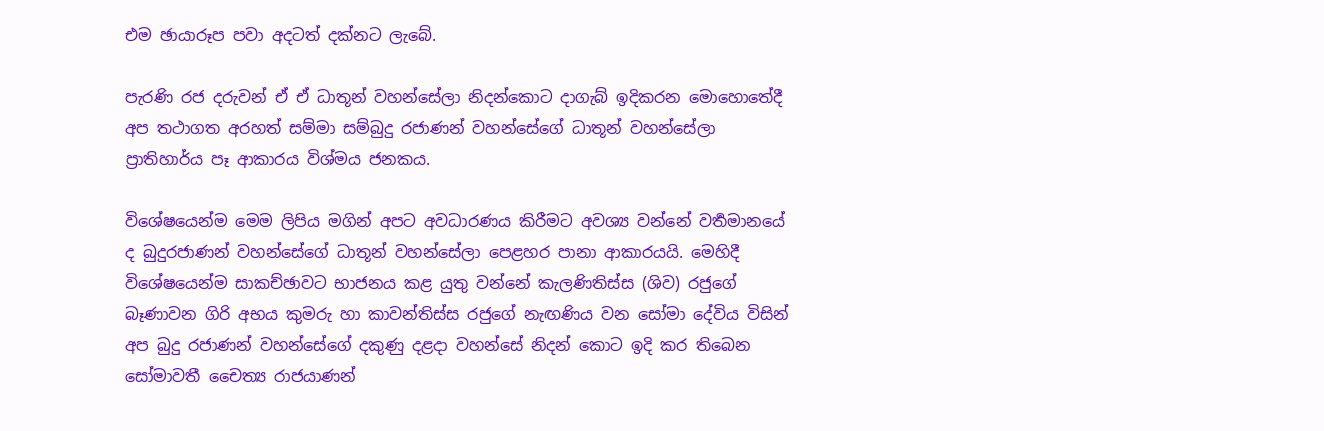එම ඡායාරූප පවා අදටත් දක්නට ලැබේ.

පැරණි රජ දරුවන් ඒ ඒ ධාතූන් වහන්සේලා නිදන්කොට දාගැබ් ඉදිකරන මොහොතේදී අප තථාගත අරහත් සම්මා සම්බුදු රජාණන් වහන්සේගේ ධාතූන් වහන්සේලා ප්‍රාතිහාර්ය පෑ ආකාරය විශ්මය ජනකය.

විශේෂයෙන්ම මෙම ලිපිය මගින් අපට අවධාරණය කිරීමට අවශ්‍ය වන්නේ වර්‍තමානයේ ද බුදුරජාණන් වහන්සේගේ ධාතූන් වහන්සේලා පෙළහර පානා ආකාරයයි. මෙහිදී විශේෂයෙන්ම සාකච්ඡාවට භාජනය කළ යුතු වන්නේ කැලණිතිස්ස (ශිව) රජුගේ බෑණාවන ගිරි අභය කුමරු හා කාවන්තිස්ස රජුගේ නැඟණිය වන සෝමා දේවිය විසින් අප බුදු රජාණන් වහන්සේගේ දකුණු දළදා වහන්සේ නිදන් කොට ඉදි කර තිබෙන සෝමාවතී චෛත්‍ය රාජයාණන්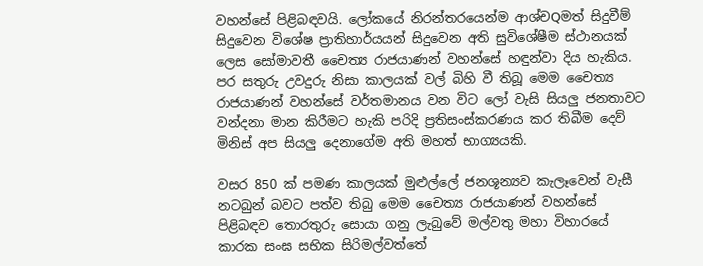වහන්සේ පිළිබඳවයි. ලෝකයේ නිරන්තරයෙන්ම ආශ්චQමත් සිදුවීම් සිදුවෙන විශේෂ ප්‍රාතිහාර්යයන් සිදුවෙන අති සුවිශේෂීම ස්ථානයක් ලෙස සෝමාවතී චෛත්‍ය රාජයාණන් වහන්සේ හඳුන්වා දිය හැකිය. පර සතුරු උවදුරු නිසා කාලයක් වල් බිහි වී තිබූ මෙම චෛත්‍ය රාජයාණන් වහන්සේ වර්තමානය වන විට ලෝ වැසි සියලු ජනතාවට වන්දනා මාන කිරීමට හැකි පරිදි ප්‍රතිසංස්කරණය කර තිබීම දෙව් මිනිස් අප සියලු දෙනාගේම අති මහත් භාග්‍යයකි.

වසර 850 ක් පමණ කාලයක් මුළුල්ලේ ජනශූන්‍යව කැලෑවෙන් වැසී නටබුන් බවට පත්ව තිබු මෙම චෛත්‍ය රාජයාණන් වහන්සේ පිළිබඳව තොරතුරු සොයා ගනු ලැබුවේ මල්වතු මහා විහාරයේ කාරක සංඝ සභික සිරිමල්වත්තේ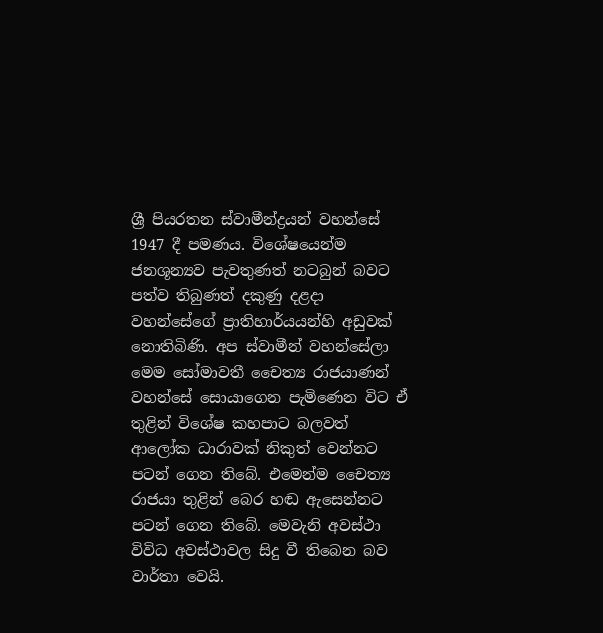ශ්‍රී පියරතන ස්වාමීන්ද්‍රයන් වහන්සේ 1947 දී පමණය. විශේෂයෙන්ම ජනශූන්‍යව පැවතුණත් නටබුන් බවට පත්ව තිබුණත් දකුණු දළදා වහන්සේගේ ප්‍රාතිහාර්යයන්හි අඩුවක් නොතිබිණි. අප ස්වාමීන් වහන්සේලා මෙම සෝමාවතී චෛත්‍ය රාජයාණන් වහන්සේ සොයාගෙන පැමිණෙන විට ඒ තුළින් විශේෂ කහපාට බලවත් ආලෝක ධාරාවක් නිකුත් වෙන්නට පටන් ගෙන තිබේ. එමෙන්ම චෛත්‍ය රාජයා තුළින් බෙර හඬ ඇසෙන්නට පටන් ගෙන තිබේ. මෙවැනි අවස්ථා විවිධ අවස්ථාවල සිදු වී තිබෙන බව වාර්තා වෙයි.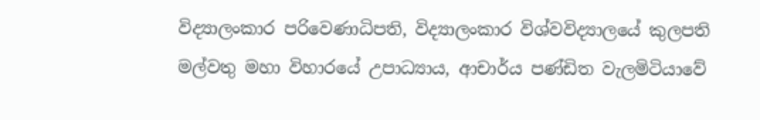විද්‍යාලංකාර පරිවෙණාධිපති, විද්‍යාලංකාර විශ්වවිද්‍යාලයේ කුලපති මල්වතු මහා විහාරයේ උපාධ්‍යාය, ආචාර්ය පණ්ඩිත වැලමිටියාවේ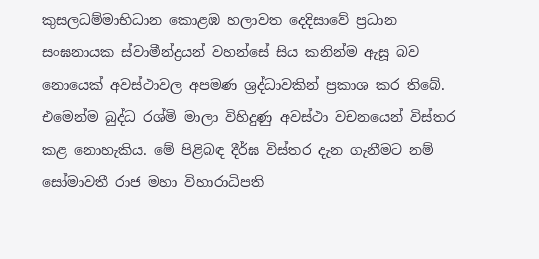කුසලධම්මාභිධාන කොළඹ හලාවත දෙදිසාවේ ප්‍රධාන සංඝනායක ස්වාමීන්ද්‍රයන් වහන්සේ සිය කනින්ම ඇසූ බව නොයෙක් අවස්ථාවල අපමණ ශ්‍රද්ධාවකින් ප්‍රකාශ කර තිබේ. එමෙන්ම බුද්ධ රශ්මි මාලා විහිදුණු අවස්ථා වචනයෙන් විස්තර කළ නොහැකිය. මේ පිළිබඳ දීර්ඝ විස්තර දැන ගැනීමට නම් සෝමාවතී රාජ මහා විහාරාධිපති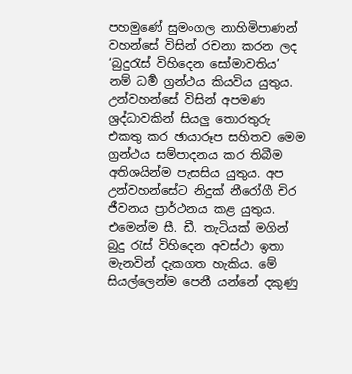පහමුණේ සුමංගල නාහිමිපාණන් වහන්සේ විසින් රචනා කරන ලද ‘බුදුරැස් විහිදෙන සෝමාවතිය’ නම් ධර්‍ම ග්‍රන්ථය කියවිය යුතුය. උන්වහන්සේ විසින් අපමණ ශ්‍රද්ධාවකින් සියලු තොරතුරු එකතු කර ඡායාරූප සහිතව මෙම ග්‍රන්ථය සම්පාදනය කර තිබීම අතිශයින්ම පැසසිය යුතුය. අප උන්වහන්සේට නිදුක් නීරෝගී චිර ජීවනය ප්‍රාර්ථනය කළ යුතුය. එමෙන්ම සී. ඩී. තැටියක් මගින් බුදු රැස් විහිදෙන අවස්ථා ඉතා මැනවින් දැකගත හැකිය. මේ සියල්ලෙන්ම පෙනී යන්නේ දකුණු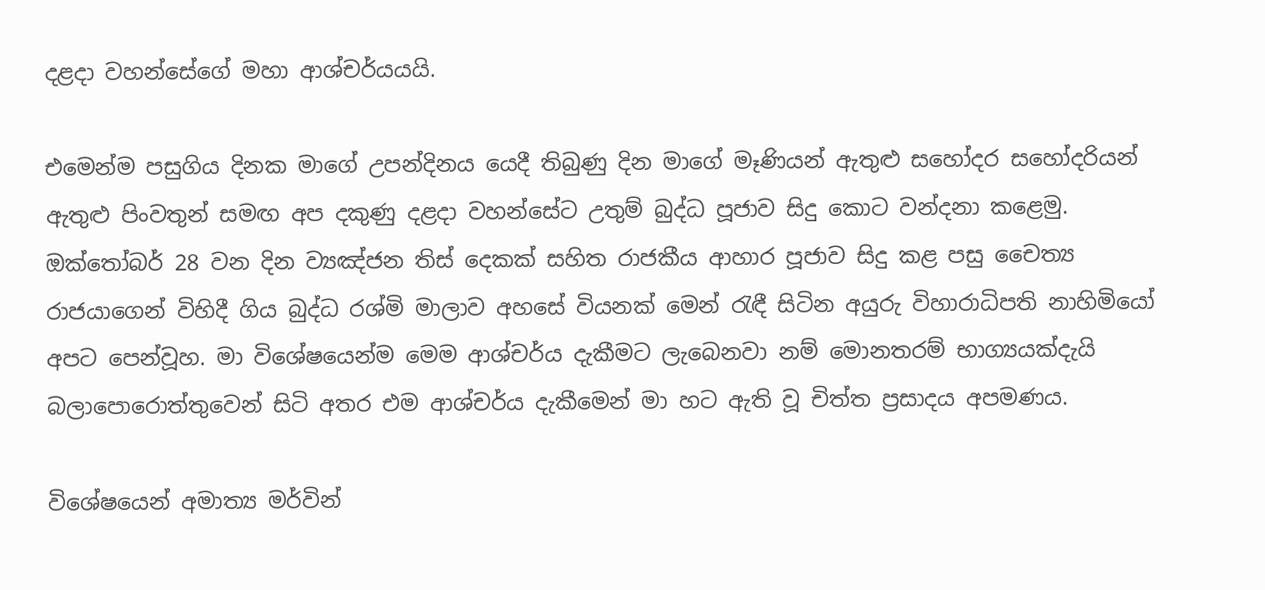දළදා වහන්සේගේ මහා ආශ්චර්යයයි.

එමෙන්ම පසුගිය දිනක මාගේ උපන්දිනය යෙදී තිබුණු දින මාගේ මෑණියන් ඇතුළු සහෝදර සහෝදරියන් ඇතුළු පිංවතුන් සමඟ අප දකුණු දළදා වහන්සේට උතුම් බුද්ධ පූජාව සිදු කොට වන්දනා කළෙමු. ඔක්තෝබර් 28 වන දින ව්‍යඤ්ජන තිස් දෙකක් සහිත රාජකීය ආහාර පූජාව සිදු කළ පසු චෛත්‍ය රාජයාගෙන් විහිදී ගිය බුද්ධ රශ්මි මාලාව අහසේ වියනක් මෙන් රැඳී සිටින අයුරු විහාරාධිපති නාහිමියෝ අපට පෙන්වූහ. මා විශේෂයෙන්ම මෙම ආශ්චර්ය දැකීමට ලැබෙනවා නම් මොනතරම් භාග්‍යයක්දැයි බලාපොරොත්තුවෙන් සිටි අතර එම ආශ්චර්ය දැකීමෙන් මා හට ඇති වූ චිත්ත ප්‍රසාදය අපමණය.

විශේෂයෙන් අමාත්‍ය මර්වින්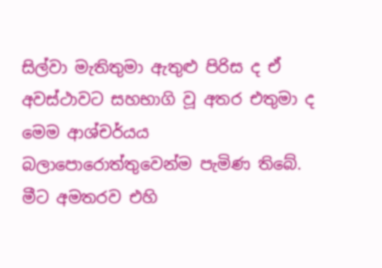සිල්වා මැතිතුමා ඇතුළු පිරිස ද ඒ අවස්ථාවට සහභාගි වූ අතර එතුමා ද මෙම ආශ්චර්යය බලාපොරොත්තුවෙන්ම පැමිණ තිබේ. මීට අමතරව එහි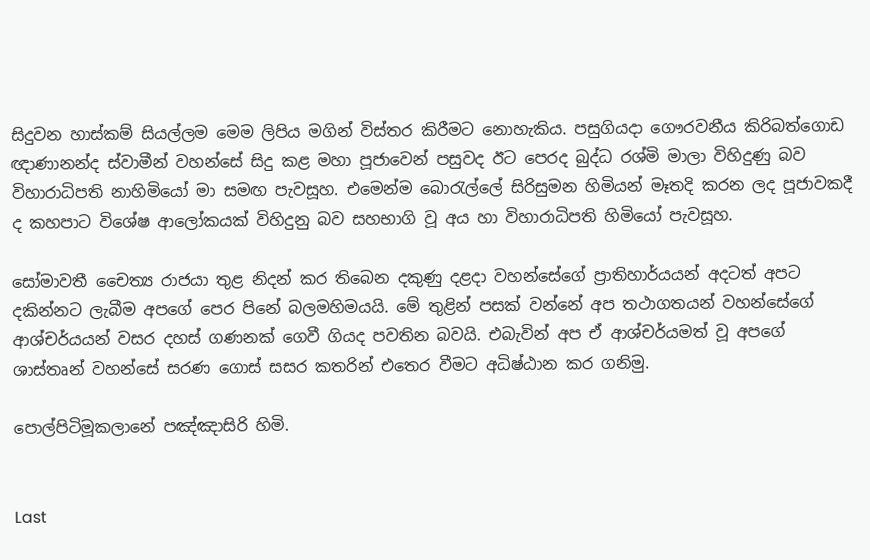සිදුවන හාස්කම් සියල්ලම මෙම ලිපිය මගින් විස්තර කිරීමට නොහැකිය. පසුගියදා ගෞරවනීය කිරිබත්ගොඩ ඥාණානන්ද ස්වාමීන් වහන්සේ සිදු කළ මහා පූජාවෙන් පසුවද ඊට පෙරද බුද්ධ රශ්මි මාලා විහිදුණු බව විහාරාධිපති නාහිමියෝ මා සමඟ පැවසූහ. එමෙන්ම බොරැල්ලේ සිරිසුමන හිමියන් මෑතදි කරන ලද පූජාවකදී ද කහපාට විශේෂ ආලෝකයක් විහිදුනු බව සහභාගි වූ අය හා විහාරාධිපති හිමියෝ පැවසූහ.

සෝමාවතී චෛත්‍ය රාජයා තුළ නිදන් කර තිබෙන දකුණු දළදා වහන්සේගේ ප්‍රාතිහාර්යයන් අදටත් අපට දකින්නට ලැබීම අපගේ පෙර පිනේ බලමහිමයයි. මේ තුළින් පසක් වන්නේ අප තථාගතයන් වහන්සේගේ ආශ්චර්යයන් වසර දහස් ගණනක් ගෙවී ගියද පවතින බවයි. එබැවින් අප ඒ ආශ්චර්යමත් වූ අපගේ ශාස්තෘන් වහන්සේ සරණ ගොස් සසර කතරින් එතෙර වීමට අධිෂ්ඨාන කර ගනිමු.

පොල්පිටිමූකලානේ පඤ්ඤාසිරි හිමි.


Last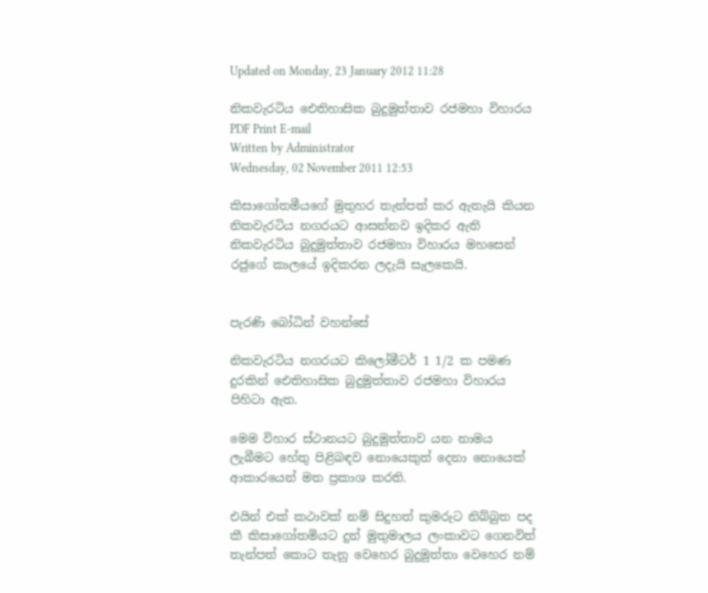Updated on Monday, 23 January 2012 11:28

නිකවැරටිය ඓතිහාසික බුදුමුත්තාව රජමහා විහාරය PDF Print E-mail
Written by Administrator
Wednesday, 02 November 2011 12:53

කිසාගෝතමීයගේ මුතුහර තැන්පත් කර ඇතැයි කියන නිකවැරටිය නගරයට ආසන්නව ඉදිකර ඇති නිකවැරටිය බුදුමුත්තාව රජමහා විහාරය මහසෙන් රජුගේ කාලයේ ඉදිකරන ලදැයි සැලකෙයි.


පැරණි බෝධින් වහන්සේ

නිකවැරටිය නගරයට කිලෝමීටර් 1 1/2 ක පමණ දුරකින් ඓතිහාසික බුදුමුත්තාව රජමහා විහාරය පිහිටා ඇත.

මෙම විහාර ස්ථානයට බුදුමුත්තාව යන නාමය ලැබීමට හේතු පිළිබඳව නොයෙකුත් දෙනා නොයෙක් ආකාරයෙන් මත ප්‍රකාශ කරති.

එයින් එක් කථාවක් නම් සිදුහත් කුමරුට නිබ්බුත පද කී කිසාගෝතමියට දුන් මුතුමාලය ලංකාවට ගෙනවිත් තැන්පත් කොට තැනු වෙහෙර බුදුමුත්තා වෙහෙර නම්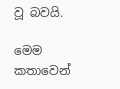වූ බවයි.

මෙම කතාවෙන්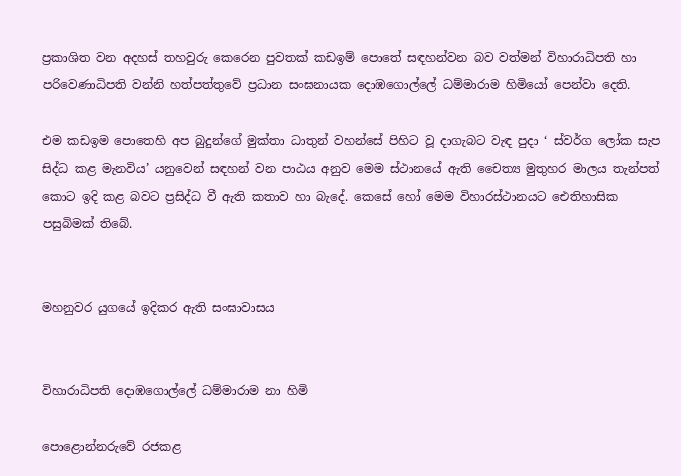ප්‍රකාශිත වන අදහස් තහවුරු කෙරෙන පුවතක් කඩඉම් පොතේ සඳහන්වන බව වත්මන් විහාරාධිපති හා පරිවෙණාධිපති වන්නි හත්පත්තුවේ ප්‍රධාන සංඝනායක දොඹගොල්ලේ ධම්මාරාම හිමියෝ පෙන්වා දෙති.

එම කඩඉම පොතෙහි අප බුදුන්ගේ මුක්තා ධාතුන් වහන්සේ පිහිට වූ දාගැබට වැඳ පුදා ‘ ස්වර්ග ලෝක සැප සිද්ධ කළ මැනවිය’ යනුවෙන් සඳහන් වන පාඨය අනුව මෙම ස්ථානයේ ඇති චෛත්‍ය මුතුහර මාලය තැන්පත් කොට ඉදි කළ බවට ප්‍රසිද්ධ වී ඇති කතාව හා බැදේ. කෙසේ හෝ මෙම විහාරස්ථානයට ඓතිහාසික පසුබිමක් තිබේ.


මහනුවර යුගයේ ඉදිකර ඇති සංඝාවාසය


විහාරාධිපති දොඹගොල්ලේ ධම්මාරාම නා හිමි

පොළොන්නරුවේ රජකළ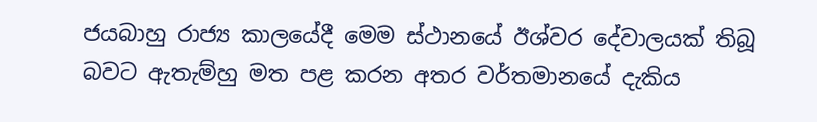ජයබාහු රාජ්‍ය කාලයේදී මෙම ස්ථානයේ ඊශ්වර දේවාලයක් තිබූ බවට ඇතැම්හු මත පළ කරන අතර වර්තමානයේ දැකිය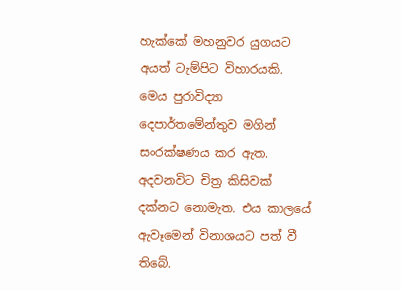හැක්කේ මහනුවර යුගයට අයත් ටැම්පිට විහාරයකි. මෙය පුරාවිද්‍යා දෙපාර්තමේන්තුව මගින් සංරක්ෂණය කර ඇත. අදවනවිට චිත්‍ර කිසිවක් දක්නට නොමැත. එය කාලයේ ඇවෑමෙන් විනාශයට පත් වී තිබේ.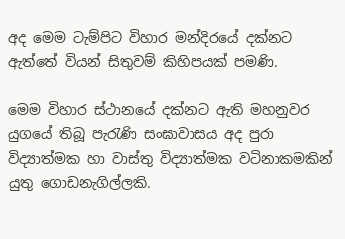අද මෙම ටැම්පිට විහාර මන්දිරයේ දක්නට ඇත්තේ වියන් සිතුවම් කිහිපයක් පමණි.

මෙම විහාර ස්ථානයේ දක්නට ඇති මහනුවර යුගයේ තිබූ පැරැණි සංඝාවාසය අද පුරා විද්‍යාත්මක හා වාස්තු විද්‍යාත්මක වටිනාකමකින් යුතු ගොඩනැගිල්ලකි.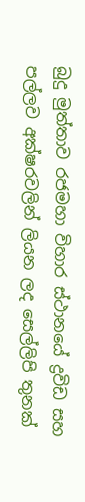බුදු මුත්තාව රජමහා විහාර ස්ථානයේ ද්‍රවිඩ සහ පල්ලව අක්ෂරවලින් ලියන ලද සෙල්ලිපි තුනක්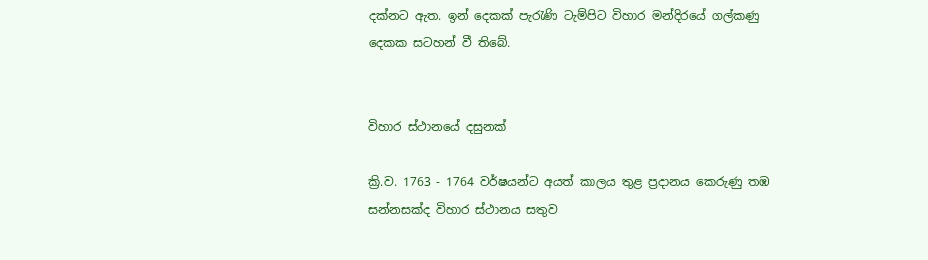දක්නට ඇත. ඉන් දෙකක් පැරැණි ටැම්පිට විහාර මන්දිරයේ ගල්කණු දෙකක සටහන් වී තිබේ.


විහාර ස්ථානයේ දසුනක්

ක්‍රි.ව. 1763 - 1764 වර්ෂයන්ට අයත් කාලය තුළ ප්‍රදානය කෙරුණු තඹ සන්නසක්ද විහාර ස්ථානය සතුව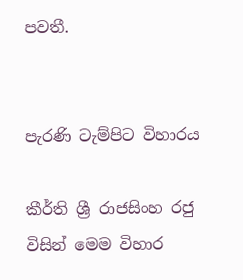පවතී.


පැරණි ටැම්පිට විහාරය

කීර්ති ශ්‍රී රාජසිංහ රජු විසින් මෙම විහාර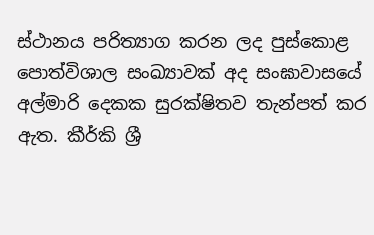ස්ථානය පරිත්‍යාග කරන ලද පුස්කොළ පොත්විශාල සංඛ්‍යාවක් අද සංඝාවාසයේ අල්මාරි දෙකක සුරක්ෂිතව තැන්පත් කර ඇත. කීර්කි ශ්‍රී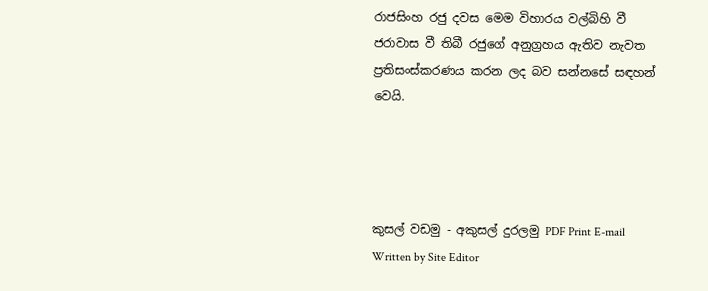රාජසිංහ රජු දවස මෙම විහාරය වල්බිහි වී ජරාවාස වී තිබී රජුගේ අනුග්‍රහය ඇතිව නැවත ප්‍රතිසංස්කරණය කරන ලද බව සන්නසේ සඳහන් වෙයි.




කුසල් වඩමු - අකුසල් දුරලමු PDF Print E-mail
Written by Site Editor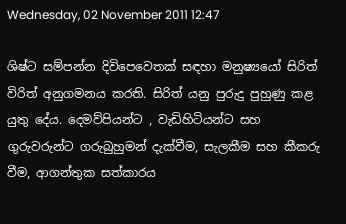Wednesday, 02 November 2011 12:47

ශිෂ්ට සම්පන්න දිවිපෙවෙතක් සඳහා මනුෂ්‍යයෝ සිරිත් විරිත් අනුගමනය කරති. සිරිත් යනු පුරුදු පුහුණු කළ යුතු දේය. දෙමව්පියන්ට , වැඩිහිටියන්ට සහ ගුරුවරුන්ට ගරුබුහුමන් දැක්වීම, සැලකීම සහ කීකරු වීම, ආගන්තුක සත්කාරය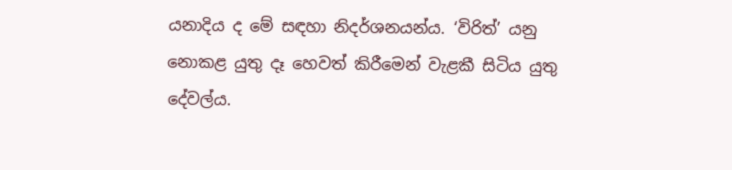යනාදිය ද මේ සඳහා නිදර්ශනයන්ය. ‘විරිත්’ යනු නොකළ යුතු දෑ හෙවත් කිරීමෙන් වැළකී සිටිය යුතු දේවල්ය.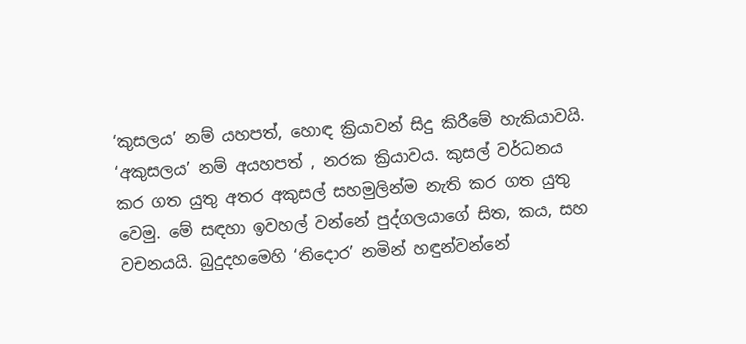‘කුසලය’ නම් යහපත්, හොඳ ක්‍රියාවන් සිදු කිරීමේ හැකියාවයි. ‘අකුසලය’ නම් අයහපත් , නරක ක්‍රියාවය. කුසල් වර්ධනය කර ගත යුතු අතර අකුසල් සහමුලින්ම නැති කර ගත යුතු වෙමු. මේ සඳහා ඉවහල් වන්නේ පුද්ගලයාගේ සිත, කය, සහ වචනයයි. බුදුදහමෙහි ‘තිදොර’ නමින් හඳුන්වන්නේ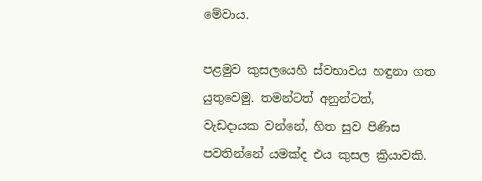මේවාය.

පළමුව කුසලයෙහි ස්වභාවය හඳුනා ගත යුතුවෙමු. තමන්ටත් අනුන්ටත්, වැඩදායක වන්නේ, හිත සුව පිණිස පවතින්නේ යමක්ද එය කුසල ක්‍රියාවකි.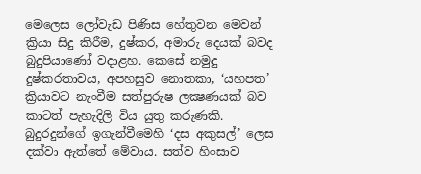මෙලෙස ලෝවැඩ පිණිස හේතුවන මෙවන් ක්‍රියා සිදු කිරීම, දුෂ්කර, අමාරු දෙයක් බවද බුදුපියාණෝ වදාළහ. කෙසේ නමුදු දුෂ්කරතාවය, අපහසුව නොතකා, ‘යහපත’ ක්‍රියාවට නැංවීම සත්පුරුෂ ලක්‍ෂණයක් බව කාටත් පැහැදිලි විය යුතු කරුණකි. බුදුරදුන්ගේ ඉගැන්වීමෙහි ‘දස අකුසල්’ ලෙස දක්වා ඇත්තේ මේවාය. සත්ව හිංසාව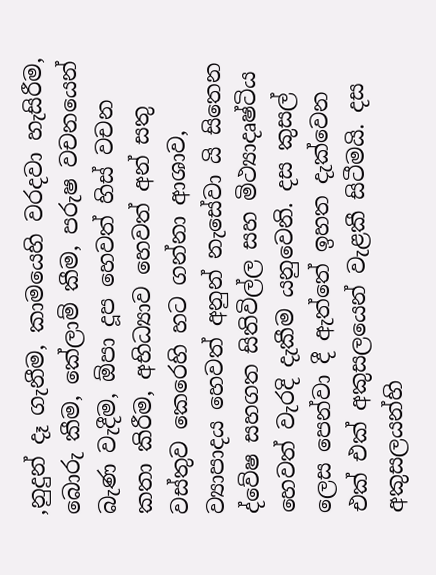,නුදුන් දෑ ගැනීම, කාමයෙහි වරදවා හැසිරීම, බොරු කීම, කේලාම් කීම, පරුෂ වචනයෙන් බැණ වැදීම, ඕපා දූප හෙවත් හිස් වචන කතා කිරීම, අභිධ්‍යාව හෙවත් අන් සතු වස්තුව කෙරෙහි හට ගන්නා ආශාව, ව්‍යාපාදය හෙවත් අනුන් නැසේවා යි සිතෙන ද්වේෂ සහගත සිතිවිල්ල සහ මිථ්‍යාදෘෂ්ටිය හෙවත් වැරදි දැකීම යනුවෙනි. දස කුසල් ලෙස පෙන්වා දී ඇත්තේ ඉහත දැක්වෙන එක් එක් අකුසලයෙන් වැළකී සිටීමයි. දස අකුසලයන්හි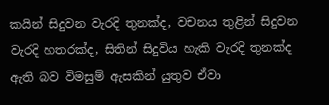කයින් සිදුවන වැරදි තුනක්ද, වචනය තුළින් සිදුවන වැරදි හතරක්ද, සිතින් සිදුවිය හැකි වැරදි තුනක්ද ඇති බව විමසුම් ඇසකින් යුතුව ඒවා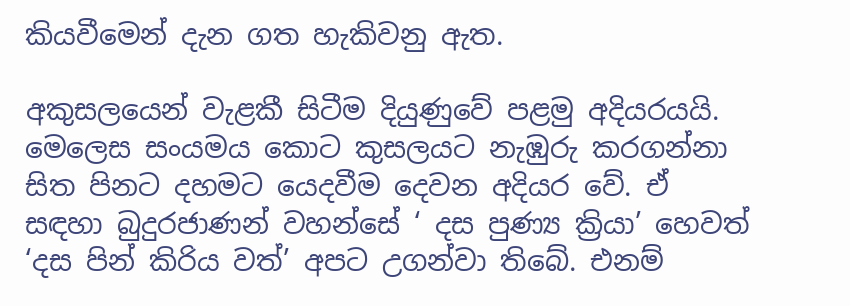කියවීමෙන් දැන ගත හැකිවනු ඇත.

අකුසලයෙන් වැළකී සිටීම දියුණුවේ පළමු අදියරයයි. මෙලෙස සංයමය කොට කුසලයට නැඹුරු කරගන්නා සිත පිනට දහමට යෙදවීම දෙවන අදියර වේ. ඒ සඳහා බුදුරජාණන් වහන්සේ ‘ දස පුණ්‍ය ක්‍රියා’ හෙවත් ‘දස පින් කිරිය වත්’ අපට උගන්වා තිබේ. එනම්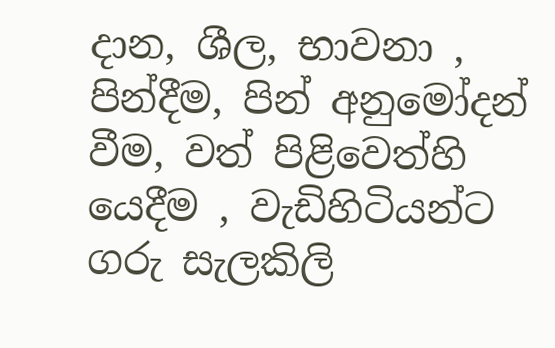දාන, ශීල, භාවනා , පින්දීම, පින් අනුමෝදන් වීම, වත් පිළිවෙත්හි යෙදීම , වැඩිහිටියන්ට ගරු සැලකිලි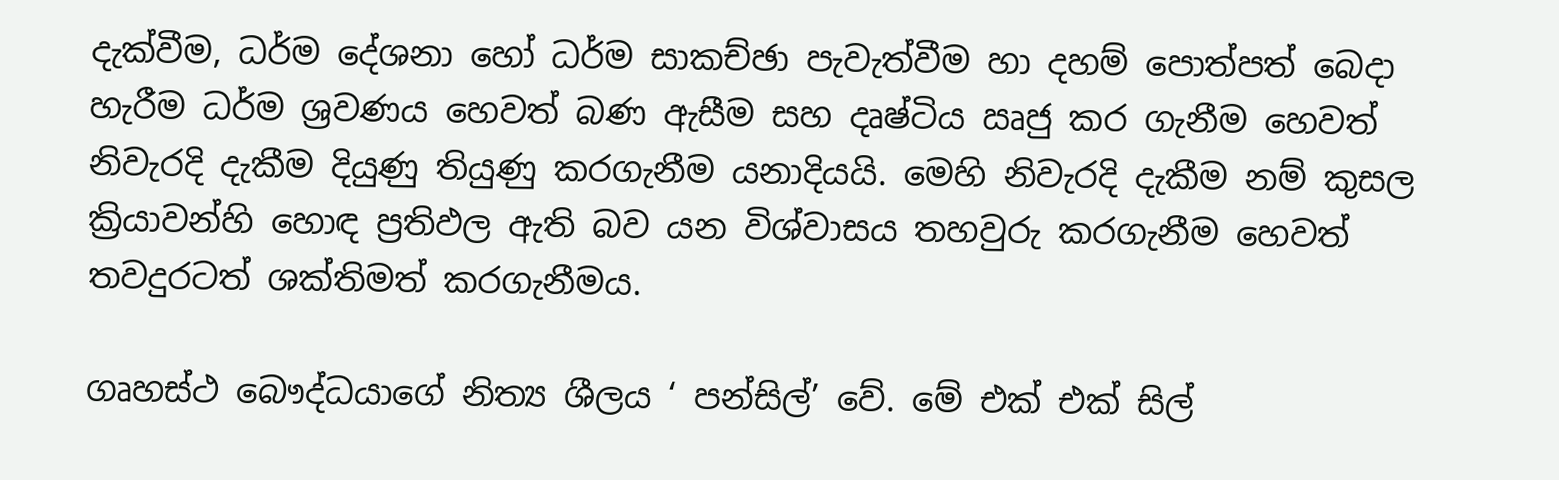දැක්වීම, ධර්ම දේශනා හෝ ධර්ම සාකච්ඡා පැවැත්වීම හා දහම් පොත්පත් බෙදා හැරීම ධර්ම ශ්‍රවණය හෙවත් බණ ඇසීම සහ දෘෂ්ටිය ඍජු කර ගැනීම හෙවත් නිවැරදි දැකීම දියුණු තියුණු කරගැනීම යනාදියයි. මෙහි නිවැරදි දැකීම නම් කුසල ක්‍රියාවන්හි හොඳ ප්‍රතිඵල ඇති බව යන විශ්වාසය තහවුරු කරගැනීම හෙවත් තවදුරටත් ශක්තිමත් කරගැනීමය.

ගෘහස්ථ බෞද්ධයාගේ නිත්‍ය ශීලය ‘ පන්සිල්’ වේ. මේ එක් එක් සිල්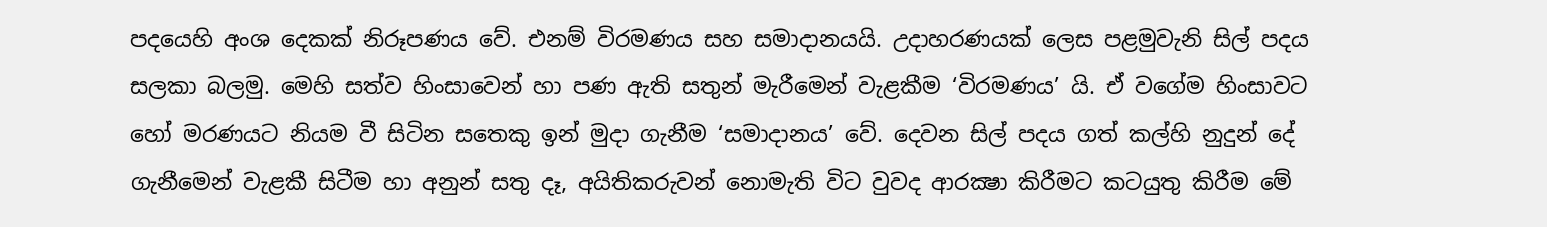පදයෙහි අංශ දෙකක් නිරූපණය වේ. එනම් විරමණය සහ සමාදානයයි. උදාහරණයක් ලෙස පළමුවැනි සිල් පදය සලකා බලමු. මෙහි සත්ව හිංසාවෙන් හා පණ ඇති සතුන් මැරීමෙන් වැළකීම ‘විරමණය’ යි. ඒ වගේම හිංසාවට හෝ මරණයට නියම වී සිටින සතෙකු ඉන් මුදා ගැනීම ‘සමාදානය’ වේ. දෙවන සිල් පදය ගත් කල්හි නුදුන් දේ ගැනීමෙන් වැළකී සිටීම හා අනුන් සතු දෑ, අයිතිකරුවන් නොමැති විට වුවද ආරක්‍ෂා කිරීමට කටයුතු කිරීම මේ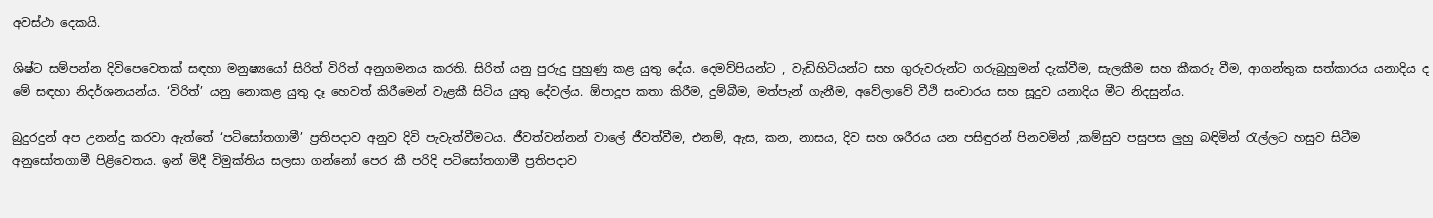අවස්ථා දෙකයි.

ශිෂ්ට සම්පන්න දිවිපෙවෙතක් සඳහා මනුෂ්‍යයෝ සිරිත් විරිත් අනුගමනය කරති. සිරිත් යනු පුරුදු පුහුණු කළ යුතු දේය. දෙමව්පියන්ට , වැඩිහිටියන්ට සහ ගුරුවරුන්ට ගරුබුහුමන් දැක්වීම, සැලකීම සහ කීකරු වීම, ආගන්තුක සත්කාරය යනාදිය ද මේ සඳහා නිදර්ශනයන්ය. ‘විරිත්’ යනු නොකළ යුතු දෑ හෙවත් කිරීමෙන් වැළකී සිටිය යුතු දේවල්ය. ඕපාදූප කතා කිරීම, දුම්බීම, මත්පැන් ගැනීම, අවේලාවේ වීථි සංචාරය සහ සූදුව යනාදිය මීට නිදසුන්ය.

බුදුරදුන් අප උනන්දු කරවා ඇත්තේ ‘පටිසෝතගාමී’ ප්‍රතිපදාව අනුව දිවි පැවැත්වීමටය. ජීවත්වන්නන් වාලේ ජීවත්වීම, එනම්, ඇස, කන, නාසය, දිව සහ ශරීරය යන පසිඳුරන් පිනවමින් ,කම්සුව පසුපස ලුහු බඳිමින් රැල්ලට හසුව සිටීම අනුසෝතගාමී පිළිවෙතය. ඉන් මිදී විමුක්තිය සලසා ගන්නෝ පෙර කී පරිදි පටිසෝතගාමී ප්‍රතිපදාව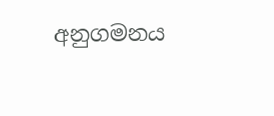අනුගමනය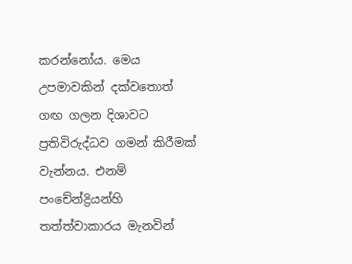කරන්නෝය. මෙය උපමාවකින් දක්වතොත් ගඟ ගලන දිශාවට ප්‍රතිවිරුද්ධව ගමන් කිරීමක් වැන්නය. එනම් පංචේන්ද්‍රියන්හි තත්ත්වාකාරය මැනවින්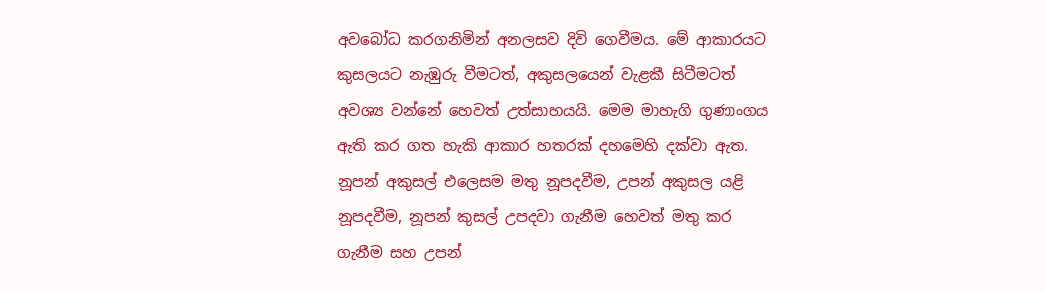අවබෝධ කරගනිමින් අනලසව දිවි ගෙවීමය. මේ ආකාරයට කුසලයට නැඹුරු වීමටත්, අකුසලයෙන් වැළකී සිටීමටත් අවශ්‍ය වන්නේ හෙවත් උත්සාහයයි. මෙම මාහැගි ගුණාංගය ඇති කර ගත හැකි ආකාර හතරක් දහමෙහි දක්වා ඇත. නූපන් අකුසල් එලෙසම මතු නූපදවීම, උපන් අකුසල යළි නූපදවීම, නූපන් කුසල් උපදවා ගැනීම හෙවත් මතු කර ගැනීම සහ උපන්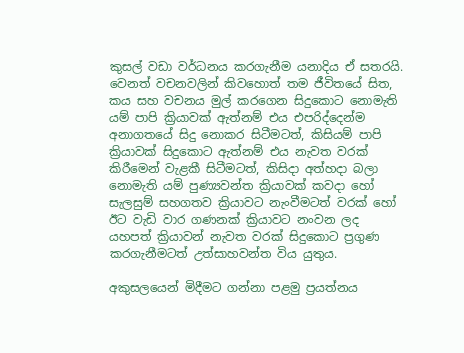කුසල් වඩා වර්ධනය කරගැනීම යනාදිය ඒ සතරයි. වෙනත් වචනවලින් කිවහොත් තම ජීවිතයේ සිත, කය සහ වචනය මුල් කරගෙන සිදුකොට නොමැති යම් පාපි ක්‍රියාවක් ඇත්නම් එය එපරිද්දෙන්ම අනාගතයේ සිදු නොකර සිටීමටත්, කිසියම් පාපි ක්‍රියාවක් සිදුකොට ඇත්නම් එය නැවත වරක් කිරීමෙන් වැළකී සිටීමටත්, කිසිදා අත්හදා බලා නොමැති යම් පුණ්‍යවන්ත ක්‍රියාවක් කවදා හෝ සැලසුම් සහගතව ක්‍රියාවට නැංවීමටත් වරක් හෝ ඊට වැඩි වාර ගණනක් ක්‍රියාවට නංවන ලද යහපත් ක්‍රියාවන් නැවත වරක් සිදුකොට ප්‍රගුණ කරගැනීමටත් උත්සාහවන්ත විය යුතුය.

අකුසලයෙන් මිදීමට ගන්නා පළමු ප්‍රයත්නය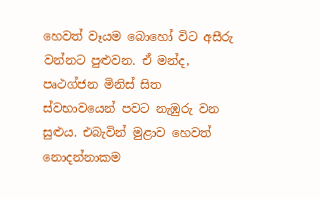හෙවත් වෑයම බොහෝ විට අසීරු වන්නට පුළුවන. ඒ මන්ද, පෘථග්ජන මිනිස් සිත ස්වභාවයෙන් පවට නැඹුරු වන සුළුය. එබැවින් මුළාව හෙවත් නොදන්නාකම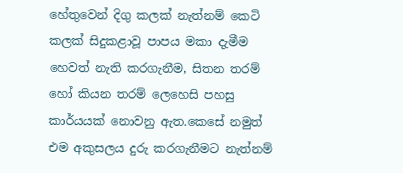හේතුවෙන් දිගු කලක් නැත්නම් කෙටි කලක් සිදුකළාවූ පාපය මකා දැමීම හෙවත් නැති කරගැනීම, සිතන තරම් හෝ කියන තරම් ලෙහෙසි පහසු කාර්යයක් නොවනු ඇත.කෙසේ නමුත් එම අකුසලය දුරු කරගැනීමට නැත්නම්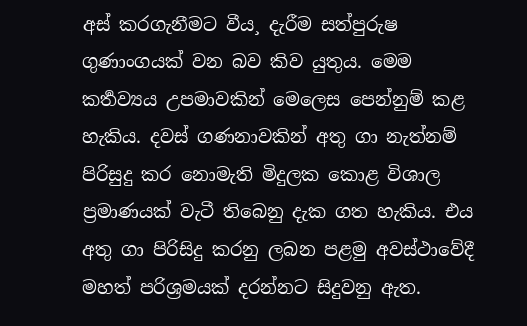අස් කරගැනීමට වීය¸ දැරීම සත්පුරුෂ ගුණාංගයක් වන බව කිව යුතුය. මෙම කර්‍තව්‍යය උපමාවකින් මෙලෙස පෙන්නුම් කළ හැකිය. දවස් ගණනාවකින් අතු ගා නැත්නම් පිරිසුදු කර නොමැති මිදුලක කොළ විශාල ප්‍රමාණයක් වැටී තිබෙනු දැක ගත හැකිය. එය අතු ගා පිරිසිදු කරනු ලබන පළමු අවස්ථාවේදී මහත් පරිශ්‍රමයක් දරන්නට සිදුවනු ඇත.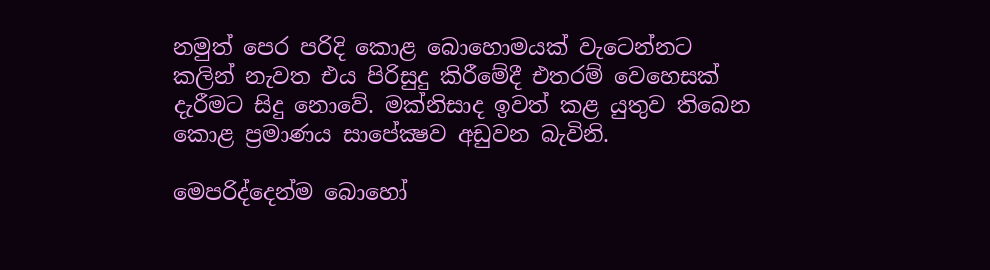නමුත් පෙර පරිදි කොළ බොහොමයක් වැටෙන්නට කලින් නැවත එය පිරිසුදු කිරීමේදී එතරම් වෙහෙසක් දැරීමට සිදු නොවේ. මක්නිසාද ඉවත් කළ යුතුව තිබෙන කොළ ප්‍රමාණය සාපේක්‍ෂව අඩුවන බැවිනි.

මෙපරිද්දෙන්ම බොහෝ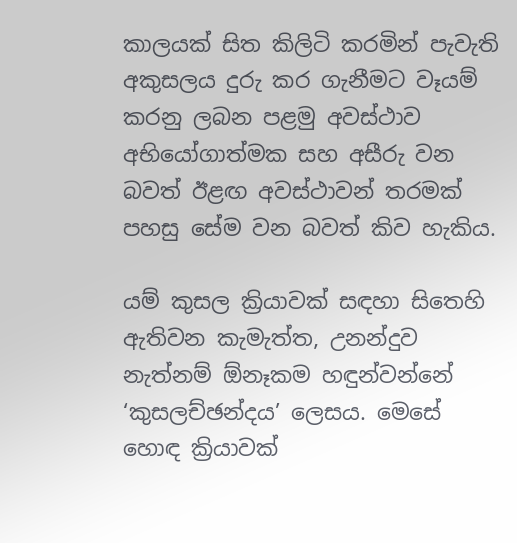කාලයක් සිත කිලිටි කරමින් පැවැති අකුසලය දුරු කර ගැනීමට වෑයම් කරනු ලබන පළමු අවස්ථාව අභියෝගාත්මක සහ අසීරු වන බවත් ඊළඟ අවස්ථාවන් තරමක් පහසු සේම වන බවත් කිව හැකිය.

යම් කුසල ක්‍රියාවක් සඳහා සිතෙහි ඇතිවන කැමැත්ත, උනන්දුව නැත්නම් ඕනෑකම හඳුන්වන්නේ ‘කුසලච්ඡන්දය’ ලෙසය. මෙසේ හොඳ ක්‍රියාවක්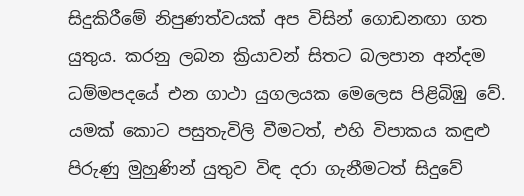සිදුකිරීමේ නිපුණත්වයක් අප විසින් ගොඩනඟා ගත යුතුය. කරනු ලබන ක්‍රියාවන් සිතට බලපාන අන්දම ධම්මපදයේ එන ගාථා යුගලයක මෙලෙස පිළිබිඹු වේ. යමක් කොට පසුතැවිලි වීමටත්, එහි විපාකය කඳුළු පිරුණු මුහුණින් යුතුව විඳ දරා ගැනීමටත් සිදුවේ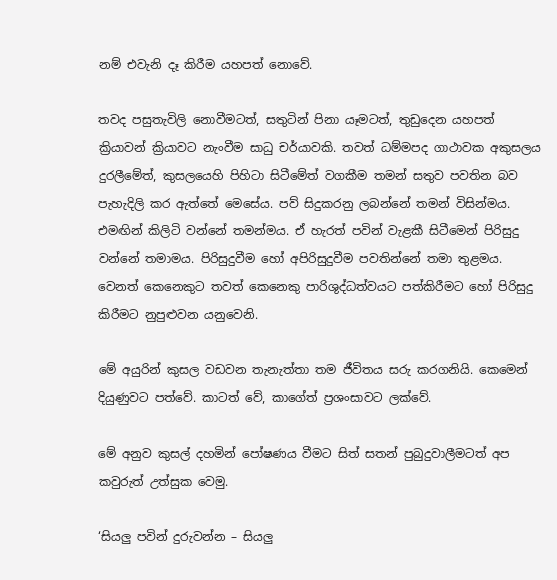නම් එවැනි දෑ කිරීම යහපත් නොවේ.

තවද පසුතැවිලි නොවීමටත්, සතුටින් පිනා යෑමටත්, තුඩුදෙන යහපත් ක්‍රියාවන් ක්‍රියාවට නැංවීම සාධු චර්යාවකි. තවත් ධම්මපද ගාථාවක අකුසලය දුරලීමේත්, කුසලයෙහි පිහිටා සිටීමේත් වගකීම තමන් සතුව පවතින බව පැහැදිලි කර ඇත්තේ මෙසේය. පව් සිදුකරනු ලබන්නේ තමන් විසින්මය. එමඟින් කිලිටි වන්නේ තමන්මය. ඒ හැරත් පවින් වැළකී සිටීමෙන් පිරිසුදු වන්නේ තමාමය. පිරිසුදුවීම හෝ අපිරිසුදුවීම පවතින්නේ තමා තුළමය. වෙනත් කෙනෙකුට තවත් කෙනෙකු පාරිශුද්ධත්වයට පත්කිරීමට හෝ පිරිසුදු කිරීමට නුපුළුවන යනුවෙනි.

මේ අයුරින් කුසල වඩවන තැනැත්තා තම ජීවිතය සරු කරගනියි. කෙමෙන් දියුණුවට පත්වේ. කාටත් වේ, කාගේත් ප්‍රශංසාවට ලක්වේ.

මේ අනුව කුසල් දහමින් පෝෂණය වීමට සිත් සතන් පුබුදුවාලීමටත් අප කවුරුත් උත්සුක වෙමු.

‘සියලු පවින් දුරුවන්න – සියලු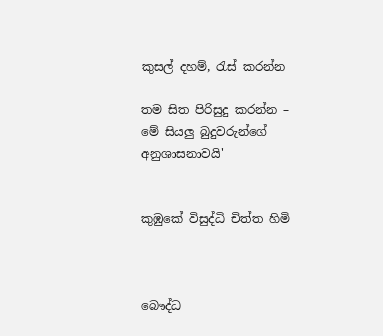කුසල් දහම්, රැස් කරන්න

තම සිත පිරිසුදු කරන්න – මේ සියලු බුදුවරුන්ගේ අනුශාසනාවයි'


කුඹුකේ විසුද්ධි චිත්ත හිමි



බෞද්ධ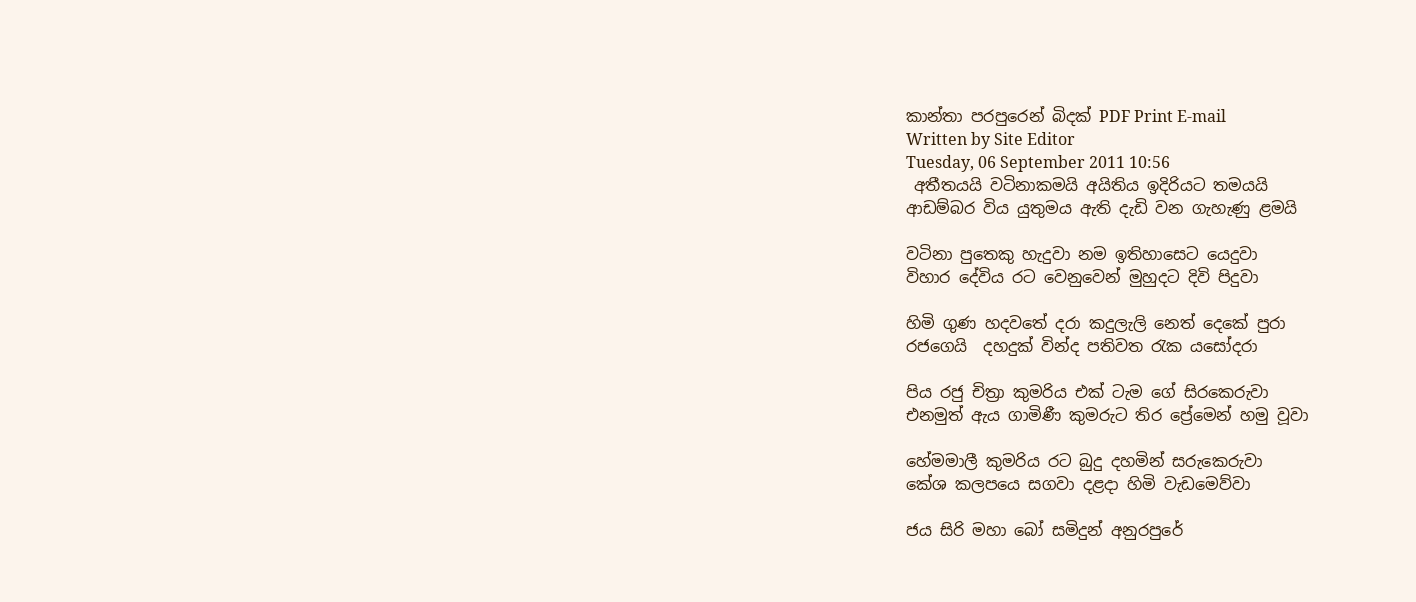කාන්තා පරපුරෙන් බිදක් PDF Print E-mail
Written by Site Editor
Tuesday, 06 September 2011 10:56
 අතීතයයි වටිනාකමයි අයිතිය ඉදිරියට තමයයි
ආඩම්බර විය යුතුමය ඇති දැඩි වන ගැහැණු ළමයි

වටිනා පුතෙකු හැදුවා නම ඉතිහාසෙට යෙදුවා
විහාර දේවිය රට වෙනුවෙන් මුහුදට දිවි පිදුවා

හිමි ගුණ හදවතේ දරා කදුලැලි නෙත් දෙකේ පුරා
රජගෙයි  දහදුක් වින්ද පතිවත රැක යසෝදරා

පිය රජු චිත්‍රා කුමරිය එක් ටැම ගේ සිරකෙරුවා
එනමුත් ඇය ගාමිණී කුමරුට තිර ප්‍රේමෙන් හමු වූවා

හේමමාලී කුමරිය රට බුදු දහමින් සරුකෙරුවා
කේශ කලපයෙ සගවා දළදා හිමි වැඩමෙව්වා

ජය සිරි මහා බෝ සමිදුන් අනුරපුරේ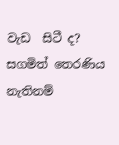වැඩ  සිටී ද?
සගමිත් තෙරණිය නැතිනම්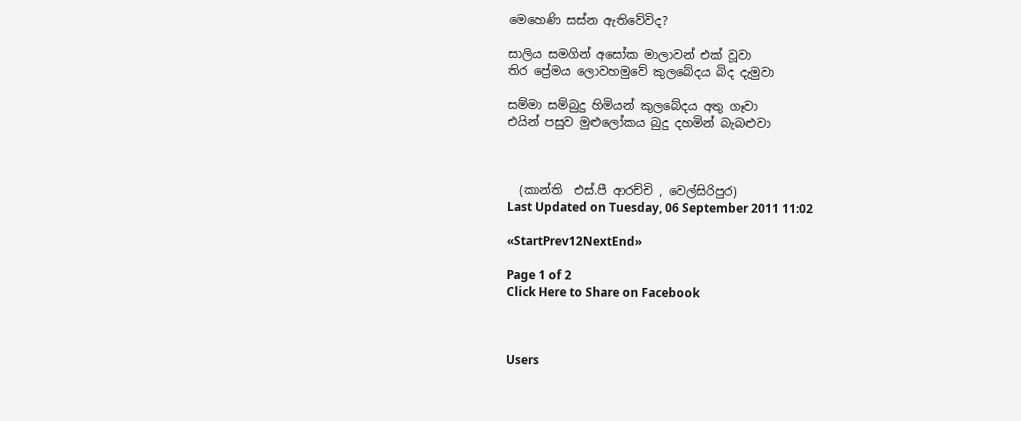මෙහෙණි සස්න ඇතිවේවිද?

සාලිය සමගින් අසෝක මාලාවන් එක් වූවා
තිර ප්‍රේමය ලොවහමුවේ කුලබේදය බිද දැමුවා

සම්මා සම්බුදු හිමියන් කුලබේදය අතු ගෑවා
එයින් පසුව මුළුලෝකය බුදු දහමින් බැබළුවා



  (කාන්ති  එස්.පී ආරච්චි , වෙල්සිරිපුර)
Last Updated on Tuesday, 06 September 2011 11:02

«StartPrev12NextEnd»

Page 1 of 2
Click Here to Share on Facebook



Users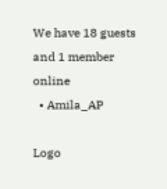We have 18 guests and 1 member online
  • Amila_AP

Logo